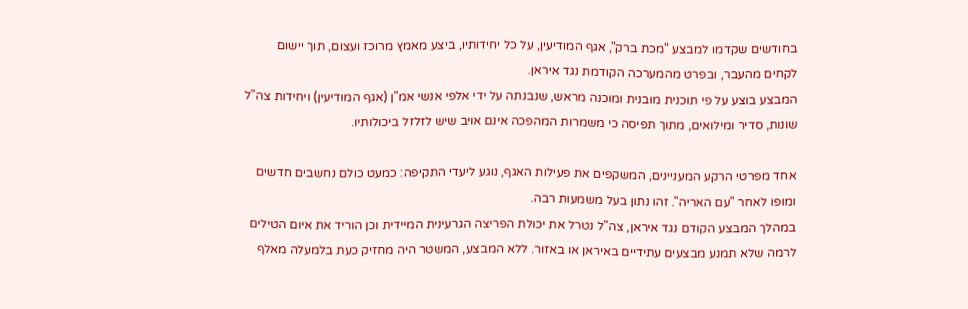בחודשים שקדמו למבצע "מכת ברק", אגף המודיעין, על כל יחידותיו, ביצע מאמץ מרוכז ועצום, תוך יישום לקחים מהעבר, ובפרט מהמערכה הקודמת נגד איראן.
המבצע בוצע על פי תוכנית מובנית ומוכנה מראש, שנבנתה על ידי אלפי אנשי אמ"ן (אגף המודיעין) ויחידות צה"ל שונות, סדיר ומילואים, מתוך תפיסה כי משמרות המהפכה אינם אויב שיש לזלזל ביכולותיו.

אחד מפרטי הרקע המעניינים, המשקפים את פעילות האגף, נוגע ליעדי התקיפה: כמעט כולם נחשבים חדשים ומופו לאחר "עם האריה". זהו נתון בעל משמעות רבה.
במהלך המבצע הקודם נגד איראן, צה"ל נטרל את יכולת הפריצה הגרעינית המיידית וכן הוריד את איום הטילים לרמה שלא תמנע מבצעים עתידיים באיראן או באזור. ללא המבצע, המשטר היה מחזיק כעת בלמעלה מאלף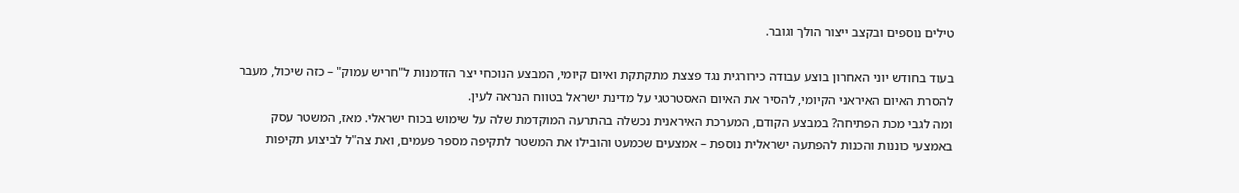טילים נוספים ובקצב ייצור הולך וגובר.

בעוד בחודש יוני האחרון בוצע עבודה כירורגית נגד פצצת מתקתקת ואיום קיומי, המבצע הנוכחי יצר הזדמנות ל"חריש עמוק" – כזה שיכול, מעבר להסרת האיום האיראני הקיומי, להסיר את האיום האסטרטגי על מדינת ישראל בטווח הנראה לעין.
ומה לגבי מכת הפתיחה? במבצע הקודם, המערכת האיראנית נכשלה בהתרעה המוקדמת שלה על שימוש בכוח ישראלי. מאז, המשטר עסק באמצעי כוננות והכנות להפתעה ישראלית נוספת – אמצעים שכמעט והובילו את המשטר לתקיפה מספר פעמים, ואת צה"ל לביצוע תקיפות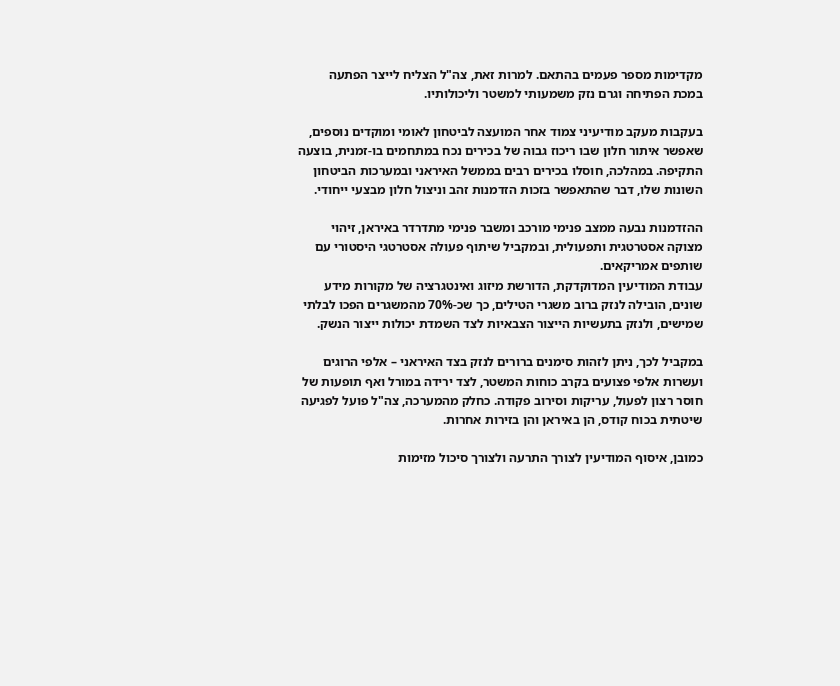מקדימות מספר פעמים בהתאם. למרות זאת, צה"ל הצליח לייצר הפתעה במכת הפתיחה וגרם נזק משמעותי למשטר וליכולותיו.

בעקבות מעקב מודיעיני צמוד אחר המועצה לביטחון לאומי ומוקדים נוספים, שאפשר איתור חלון שבו ריכוז גבוה של בכירים נכח במתחמים בו-זמנית, בוצעה התקיפה. במהלכה, חוסלו בכירים רבים בממשל האיראני ובמערכות הביטחון השונות שלו, דבר שהתאפשר בזכות הזדמנות זהב וניצול חלון מבצעי ייחודי.

ההזדמנות נבעה ממצב פנימי מורכב ומשבר פנימי מתדרדר באיראן, זיהוי מצוקה אסטרטגית ותפעולית, ובמקביל שיתוף פעולה אסטרטגי היסטורי עם שותפים אמריקאים.
עבודת המודיעין המדוקדקת, הדורשת מיזוג ואינטגרציה של מקורות מידע שונים, הובילה לנזק ברוב משגרי הטילים, כך שכ-70% מהמשגרים הפכו לבלתי שמישים, ולנזק בתעשיות הייצור הצבאיות לצד השמדת יכולות ייצור הנשק.

במקביל לכך, ניתן לזהות סימנים ברורים לנזק בצד האיראני – אלפי הרוגים ועשרות אלפי פצועים בקרב כוחות המשטר, לצד ירידה במורל ואף תופעות של חוסר רצון לפעול, עריקות וסירוב פקודה. כחלק מהמערכה, צה"ל פועל לפגיעה שיטתית בכוח קודס, הן באיראן והן בזירות אחרות.

כמובן, איסוף המודיעין לצורך התרעה ולצורך סיכול מזימות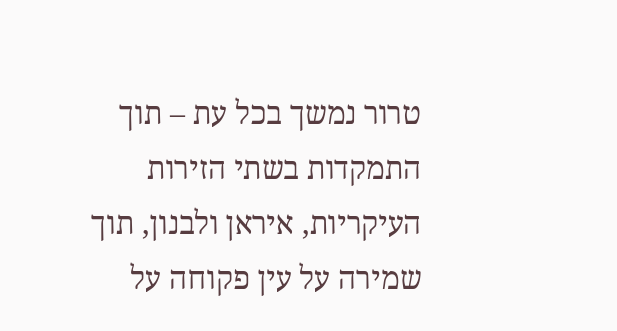טרור נמשך בכל עת – תוך התמקדות בשתי הזירות העיקריות, איראן ולבנון, תוך שמירה על עין פקוחה על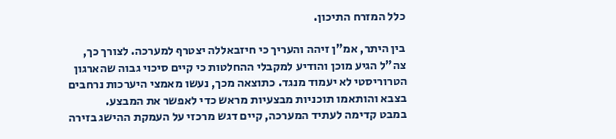כלל המזרח התיכון.

בין היתר, אמ"ן זיהה והעריך כי חיזבאללה יצטרף למערכה. לצורך כך, צה"ל הגיע מוכן והודיע למקבלי ההחלטות כי קיים סיכוי גבוה שהארגון הטרוריסטי לא יעמוד מנגד. כתוצאה מכך, נעשו מאמצי היערכות נרחבים בצבא והותאמו תוכניות מבצעיות מראש כדי לאפשר את המבצע.
במבט קדימה לעתיד המערכה, קיים דגש מרכזי על העמקת ההישג בזירה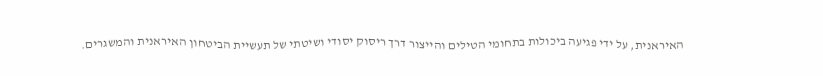האיראנית, על ידי פגיעה ביכולות בתחומי הטילים והייצור דרך ריסוק יסודי ושיטתי של תעשיית הביטחון האיראנית והמשגרים.